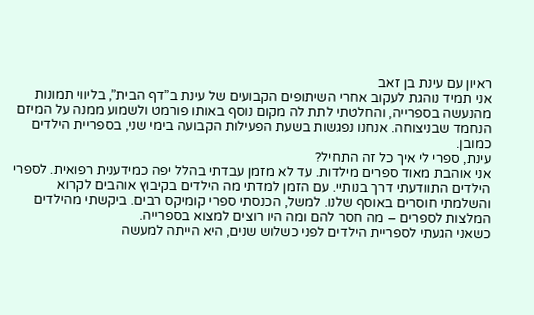ראיון עם עינת בן זאב
אני תמיד נוהגת לעקוב אחרי השיתופים הקבועים של עינת ב”דף הבית”, בליווי תמונות מהנעשה בספרייה, והחלטתי לתת לה מקום נוסף באותו פורמט ולשמוע ממנה על המיזם הנחמד שבניצוחה. אנחנו נפגשות בשעת הפעילות הקבועה בימי שני, בספריית הילדים כמובן.
עינת, ספרי לי איך כל זה התחיל?
אני אוהבת מאוד ספרים מילדות. עד לא מזמן עבדתי בהלל יפה כמידענית רפואית. לספרי הילדים התוודעתי דרך בנותיי. עם הזמן למדתי מה הילדים בקיבוץ אוהבים לקרוא והשלמתי חוסרים באוסף שלנו. למשל, הכנסתי ספרי קומיקס רבים. ביקשתי מהילדים המלצות לספרים – מה חסר להם ומה היו רוצים למצוא בספרייה.
כשאני הגעתי לספריית הילדים לפני כשלוש שנים, היא הייתה למעשה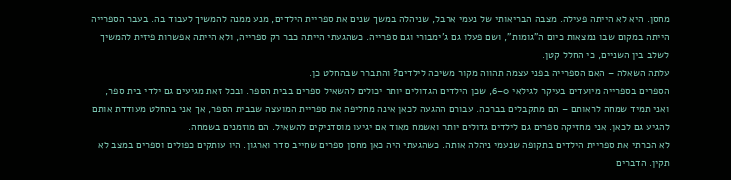מחסן. היא לא הייתה פעילה. מצבה הבריאותי של נעמי ארבל, שניהלה במשך שנים את ספריית הילדים, מנע ממנה להמשיך לעבוד בה. בעבר הספרייה הייתה במקום שבו נמצאות כיום ה”גומות”, ושם פעלו גם ג’ימבורי וגם ספרייה. כשהגעתי הייתה כבר רק ספרייה, ולא הייתה אפשרות פיזית להמשיך לשלב בין השניים, כי החלל קטן.
עלתה השאלה – האם הספרייה בפני עצמה תהווה מקור משיכה לילדים? והתברר שבהחלט כן.
הספרים בספרייה מיועדים בעיקר לגילאי 0–6, שכן הילדים הגדולים יותר יכולים להשאיל ספרים בבית הספר. ובכל זאת מגיעים גם ילדי בית ספר, ואני תמיד שמחה לראותם – הם מתקבלים בברכה. עבורם ההגעה לכאן אינה מחליפה את ספריית המועצה שבבית הספר, אך אני בהחלט מעודדת אותם להגיע גם לכאן. אני מחזיקה ספרים גם לילדים גדולים יותר ואשמח מאוד אם יגיעו מוסדניקים להשאיל. הם מוזמנים בשמחה.
לא הכרתי את ספריית הילדים בתקופה שנעמי ניהלה אותה. כשהגעתי היה כאן מחסן ספרים שחייב סדר וארגון. היו עותקים כפולים וספרים במצב לא תקין. הדברים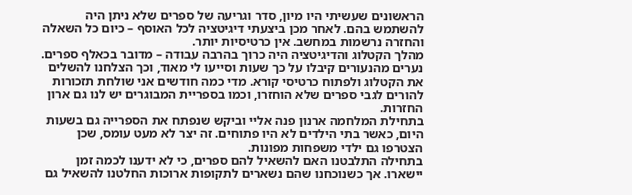הראשונים שעשיתי היו מיון, סדר וגריעה של ספרים שלא ניתן היה להשתמש בהם. לאחר מכן ביצעתי דיגיטציה לכל האוסף – כיום כל השאלה והחזרה נרשמות במחשב. אין כרטיסיות יותר.
מהלך הקטלוג והדיגיטציה היה כרוך בהרבה עבודה – מדובר בכאלף ספרים. נערים מהנעורים קיבלו על כך שעות וסייעו לי מאוד, וכך הצלחנו להשלים את הקטלוג ולפתוח כרטיסי קורא. מדי כמה חודשים אני שולחת תזכורות להורים לגבי ספרים שלא הוחזרו, וכמו בספריית המבוגרים יש לנו גם ארון החזרות.
בתחילת המלחמה ארנון פנה אליי וביקש שנפתח את הספרייה גם בשעות היום, כאשר בתי הילדים לא היו פתוחים. זה יצר לא מעט עומס, שכן הצטרפו גם ילדי משפחות מפונות.
בתחילה התלבטנו האם להשאיל להם ספרים, כי לא ידענו לכמה זמן יישארו. אך כשנוכחנו שהם נשארים לתקופות ארוכות החלטנו להשאיל גם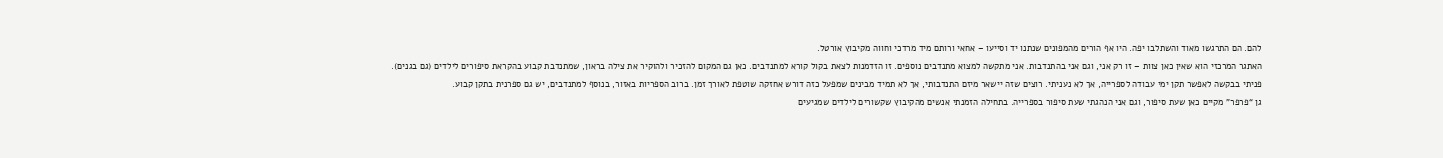להם. הם התרגשו מאוד והשתלבו יפה. היו אף הורים מהמפונים שנתנו יד וסייעו – אחאי ורותם מיד מרדכי וחווה מקיבוץ אורטל.
האתגר המרכזי הוא שאין כאן צוות – זו רק אני, וגם אני בהתנדבות. אני מתקשה למצוא מתנדבים נוספים. זו הזדמנות לצאת בקול קורא למתנדבים. כאן גם המקום להזכיר ולהוקיר את צילה בראון, שמתנדבת קבוע בהקראת סיפורים לילדים (גם בגנים).
פניתי בבקשה לאפשר תקן ימי עבודה לספרייה, אך לא נעניתי. רוצים שזה יישאר מיזם התנדבותי, אך לא תמיד מבינים שמפעל כזה דורש אחזקה שוטפת לאורך זמן. ברוב הספריות באזור, בנוסף למתנדבים, יש גם ספרנית בתקן קבוע.
גן “פרפר” מקיים כאן שעת סיפור, וגם אני הנהגתי שעת סיפור בספרייה. בתחילה הזמנתי אנשים מהקיבוץ שקשורים לילדים שמגיעים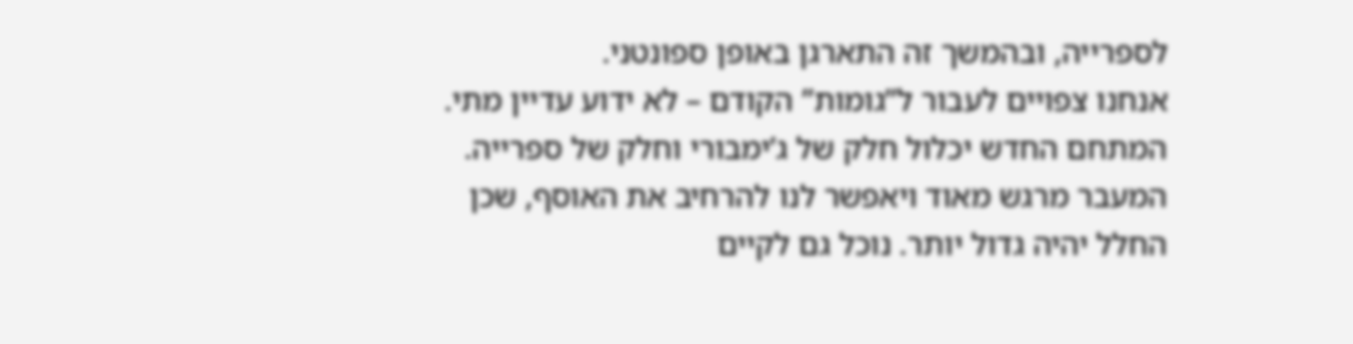לספרייה, ובהמשך זה התארגן באופן ספונטני.
אנחנו צפויים לעבור ל”גומות” הקודם – לא ידוע עדיין מתי. המתחם החדש יכלול חלק של ג’ימבורי וחלק של ספרייה. המעבר מרגש מאוד ויאפשר לנו להרחיב את האוסף, שכן החלל יהיה גדול יותר. נוכל גם לקיים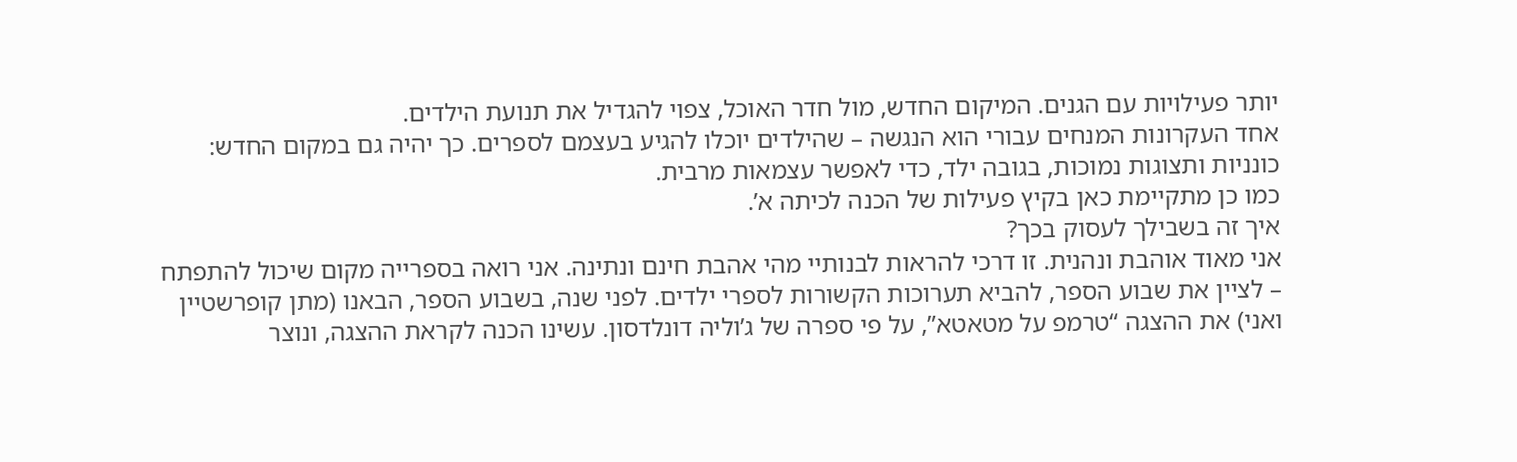יותר פעילויות עם הגנים. המיקום החדש, מול חדר האוכל, צפוי להגדיל את תנועת הילדים.
אחד העקרונות המנחים עבורי הוא הנגשה – שהילדים יוכלו להגיע בעצמם לספרים. כך יהיה גם במקום החדש: כונניות ותצוגות נמוכות, בגובה ילד, כדי לאפשר עצמאות מרבית.
כמו כן מתקיימת כאן בקיץ פעילות של הכנה לכיתה א’.
איך זה בשבילך לעסוק בכך?
אני מאוד אוהבת ונהנית. זו דרכי להראות לבנותיי מהי אהבת חינם ונתינה. אני רואה בספרייה מקום שיכול להתפתח – לציין את שבוע הספר, להביא תערוכות הקשורות לספרי ילדים. לפני שנה, בשבוע הספר, הבאנו (מתן קופרשטיין ואני) את ההצגה “טרמפ על מטאטא”, על פי ספרה של ג’וליה דונלדסון. עשינו הכנה לקראת ההצגה, ונוצר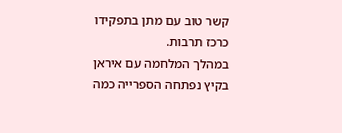קשר טוב עם מתן בתפקידו כרכז תרבות.
במהלך המלחמה עם איראן בקיץ נפתחה הספרייה כמה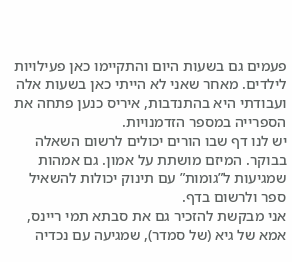פעמים גם בשעות היום והתקיימו כאן פעילויות לילדים. מאחר שאני לא הייתי כאן בשעות אלה ועבודתי היא בהתנדבות, איריס כנען פתחה את הספרייה במספר הזדמנויות.
יש לנו דף שבו הורים יכולים לרשום השאלה בבוקר. המיזם מושתת על אמון. גם אמהות שמגיעות ל”גומות” עם תינוק יכולות להשאיל ספר ולרשום בדף.
אני מבקשת להזכיר גם את סבתא תמי ריינס, אמא של גיא (של סמדר), שמגיעה עם נכדיה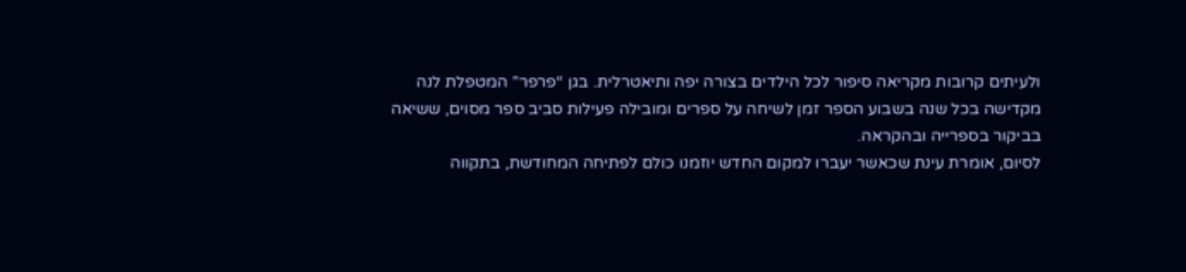ולעיתים קרובות מקריאה סיפור לכל הילדים בצורה יפה ותיאטרלית. בגן “פרפר” המטפלת לנה מקדישה בכל שנה בשבוע הספר זמן לשיחה על ספרים ומובילה פעילות סביב ספר מסוים, ששיאה בביקור בספרייה ובהקראה.
לסיום, אומרת עינת שכאשר יעברו למקום החדש יוזמנו כולם לפתיחה המחודשת, בתקווה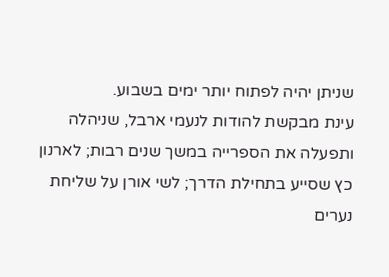שניתן יהיה לפתוח יותר ימים בשבוע.
עינת מבקשת להודות לנעמי ארבל, שניהלה ותפעלה את הספרייה במשך שנים רבות; לארנון כץ שסייע בתחילת הדרך; לשי אורן על שליחת נערים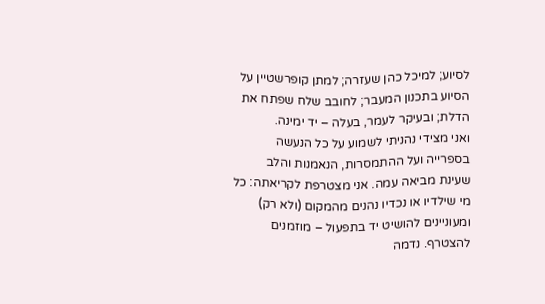לסיוע; למיכל כהן שעזרה; למתן קופרשטיין על הסיוע בתכנון המעבר; לחובב שלח שפתח את הדלת; ובעיקר לעמר, בעלה – יד ימינה.
ואני מצידי נהניתי לשמוע על כל הנעשה בספרייה ועל ההתמסרות, הנאמנות והלב שעינת מביאה עמה. אני מצטרפת לקריאתה: כל מי שילדיו או נכדיו נהנים מהמקום (ולא רק) ומעוניינים להושיט יד בתפעול – מוזמנים להצטרף. נדמה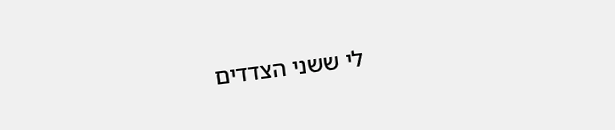לי ששני הצדדים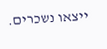ייצאו נשכרים.